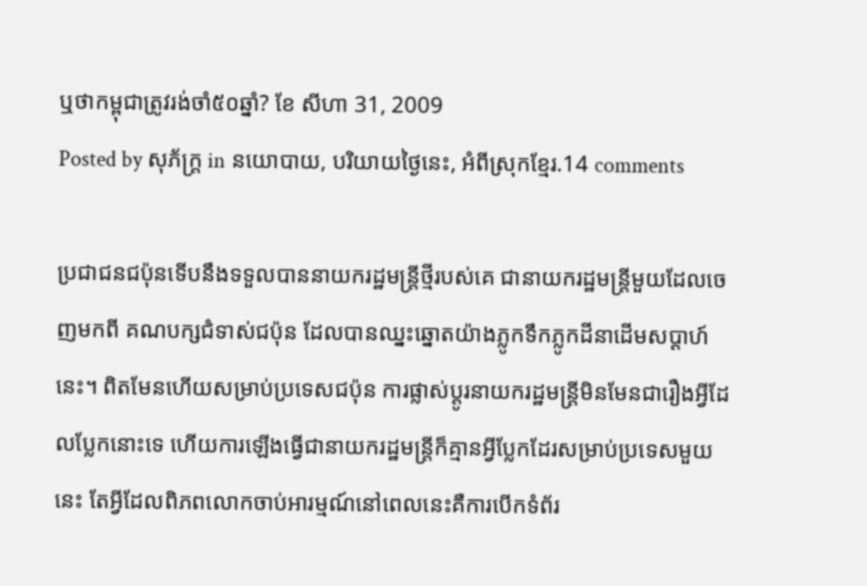ឬថាកម្ពុជាត្រូវរង់ចាំ៥០ឆ្នាំ? ខែ សីហា 31, 2009
Posted by សុភ័ក្ត្រ in នយោបាយ, បរិយាយថ្ងៃនេះ, អំពីស្រុកខ្មែរ.14 comments

ប្រជាជនជប៉ុនទើបនឹងទទួលបាននាយករដ្ឋមន្ត្រីថ្មីរបស់គេ ជានាយករដ្ឋមន្ត្រីមួយដែលចេញមកពី គណបក្សជំទាស់ជប៉ុន ដែលបានឈ្នះឆ្នោតយ៉ាងភ្លូកទឹកភ្លូកដីនាដើមសប្ដាហ៍នេះ។ ពិតមែនហើយសម្រាប់ប្រទេសជប៉ុន ការផ្លាស់ប្ដូរនាយករដ្ឋមន្ត្រីមិនមែនជារឿងអ្វីដែលប្លែកនោះទេ ហើយការឡើងធ្វើជានាយករដ្ឋមន្ត្រីក៏គ្មានអ្វីប្លែកដែរសម្រាប់ប្រទេសមួយនេះ តែអ្វីដែលពិភពលោកចាប់អារម្មណ៍នៅពេលនេះគឺការបើកទំព័រ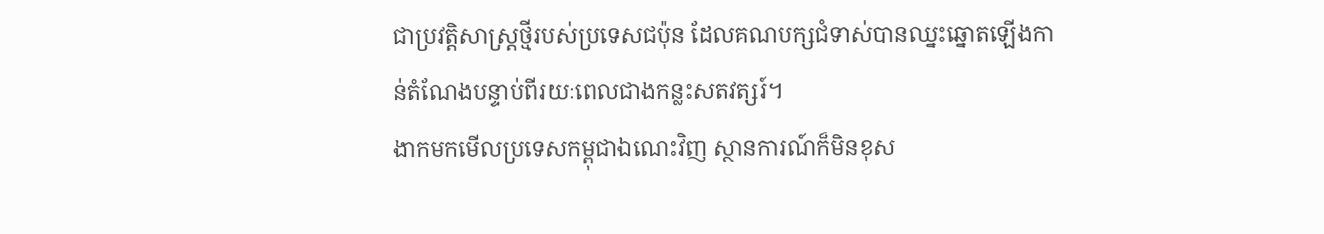ជាប្រវត្តិសាស្ត្រថ្មីរបស់ប្រទេសជប៉ុន ដែលគណបក្សជំទាស់បានឈ្នះឆ្នោតឡើងកាន់តំណែងបន្ទាប់ពីរយៈពេលជាងកន្លះសតវត្សរ៍។
ងាកមកមើលប្រទេសកម្ពុជាឯណេះវិញ ស្ថានការណ៍ក៏មិនខុស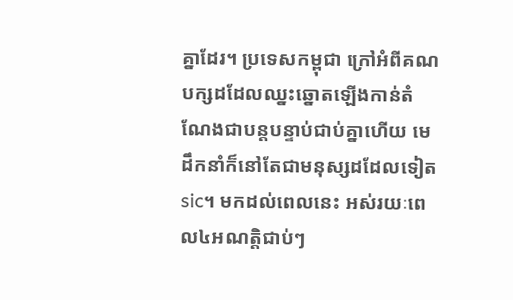គ្នាដែរ។ ប្រទេសកម្ពុជា ក្រៅអំពីគណបក្សដដែលឈ្នះឆ្នោតឡើងកាន់តំណែងជាបន្តបន្ទាប់ជាប់គ្នាហើយ មេដឹកនាំក៏នៅតែជាមនុស្សដដែលទៀត sic។ មកដល់ពេលនេះ អស់រយៈពេល៤អណត្តិជាប់ៗ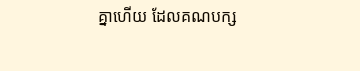គ្នាហើយ ដែលគណបក្ស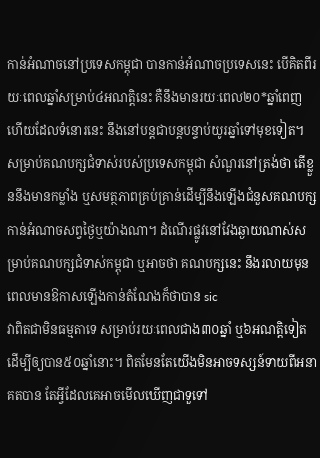កាន់អំណាចនៅប្រទេសកម្ពុជា បានកាន់អំណាចប្រទេសនេះ បើគិតពីរយៈពេលឆ្នាំសម្រាប់៤អណត្តិនេះ គឺនឹងមានរយៈពេល២០*ឆ្នាំពេញ ហើយដែលទំនោរនេះ នឹងនៅបន្តជាបន្តបន្ទាប់យូរឆ្នាំទៅមុខទៀត។
សម្រាប់គណបក្សជំទាស់របស់ប្រទេសកម្ពុជា សំណួរនៅត្រង់ថា តើខ្លួននឹងមានកម្លាំង ឬសមត្ថភាពគ្រប់គ្រាន់ដើម្បីនឹងឡើងជំនួសគណបក្សកាន់អំណាចសព្វថ្ងៃឬយ៉ាងណា។ ដំណើរផ្លូវនៅវែងឆ្ងាយណាស់សម្រាប់គណបក្សជំទាស់កម្ពុជា ឬអាចថា គណបក្សនេះ នឹងរលាយមុនពេលមានឱកាសឡើងកាន់តំណែងក៏ថាបាន sic
វាពិតជាមិនធម្មតាទេ សម្រាប់រយៈពេលជាង៣០ឆ្នាំ ឬ៦អណត្តិទៀត ដើម្បីឲ្យបាន៥០ឆ្នាំនោះ។ ពិតមែនតែយើងមិនអាចទស្សន៍ទាយពីអនាគតបាន តែអ្វីដែលគេអាចមើលឃើញជាទួទៅ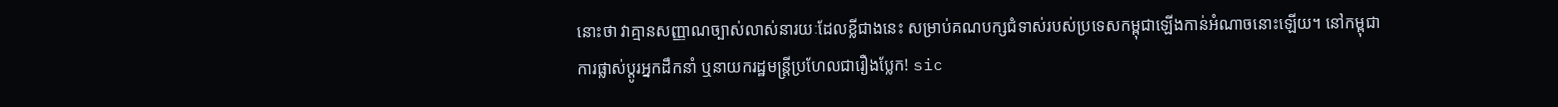នោះថា វាគ្មានសញ្ញាណច្បាស់លាស់នារយៈដែលខ្លីជាងនេះ សម្រាប់គណបក្សជំទាស់របស់ប្រទេសកម្ពុជាឡើងកាន់អំណាចនោះឡើយ។ នៅកម្ពុជា ការផ្លាស់ប្ដូរអ្នកដឹកនាំ ឬនាយករដ្ឋមន្ត្រីប្រហែលជារឿងប្លែក! sic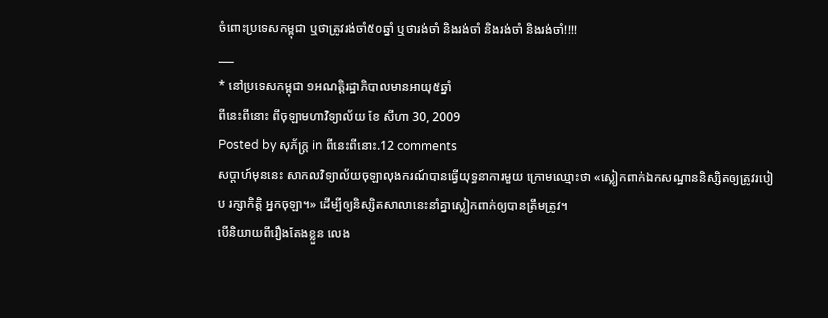ចំពោះប្រទេសកម្ពុជា ឬថាត្រូវរង់ចាំ៥០ឆ្នាំ ឬថារង់ចាំ និងរង់ចាំ និងរង់ចាំ និងរង់ចាំ!!!!
___
* នៅប្រទេសកម្ពុជា ១អណត្តិរដ្ឋាភិបាលមានអាយុ៥ឆ្នាំ
ពីនេះពីនោះ ពីចុឡាមហាវិទ្យាល័យ ខែ សីហា 30, 2009
Posted by សុភ័ក្ត្រ in ពីនេះពីនោះ.12 comments
សប្ដាហ៍មុននេះ សាកលវិទ្យាល័យចុឡាលុងករណ៍បានធ្វើយុទ្ធនាការមួយ ក្រោមឈ្មោះថា «ស្លៀកពាក់ឯកសណ្ឋាននិស្សិតឲ្យត្រូវរបៀប រក្សាកិត្តិ អ្នកចុឡា។» ដើម្បីឲ្យនិស្សិតសាលានេះនាំគ្នាស្លៀកពាក់ឲ្យបានត្រឹមត្រូវ។
បើនិយាយពីរឿងតែងខ្លួន លេង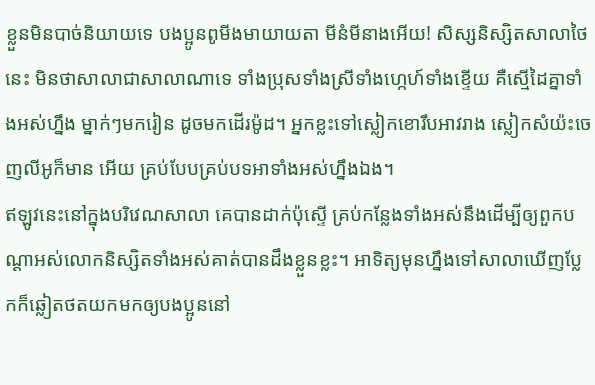ខ្លួនមិនបាច់និយាយទេ បងប្អូនពូមីងមាយាយតា មីនំមីនាងអើយ! សិស្សនិស្សិតសាលាថៃនេះ មិនថាសាលាជាសាលាណាទេ ទាំងប្រុសទាំងស្រីទាំងហ្កេហ៍ទាំងខ្ទើយ គឺស្មើដៃគ្នាទាំងអស់ហ្នឹង ម្នាក់ៗមករៀន ដូចមកដើរម៉ូដ។ អ្នកខ្លះទៅស្លៀកខោរឹបអាវរាង ស្លៀកសំយ៉ះចេញលីអូក៏មាន អើយ គ្រប់បែបគ្រប់បទអាទាំងអស់ហ្នឹងឯង។
ឥឡូវនេះនៅក្នុងបរិវេណសាលា គេបានដាក់ប៉ុស្ទើ គ្រប់កន្លែងទាំងអស់នឹងដើម្បីឲ្យពួកបណ្ដាអស់លោកនិស្សិតទាំងអស់គាត់បានដឹងខ្លួនខ្លះ។ អាទិត្យមុនហ្នឹងទៅសាលាឃើញប្លែកក៏ឆ្លៀតថតយកមកឲ្យបងប្អូននៅ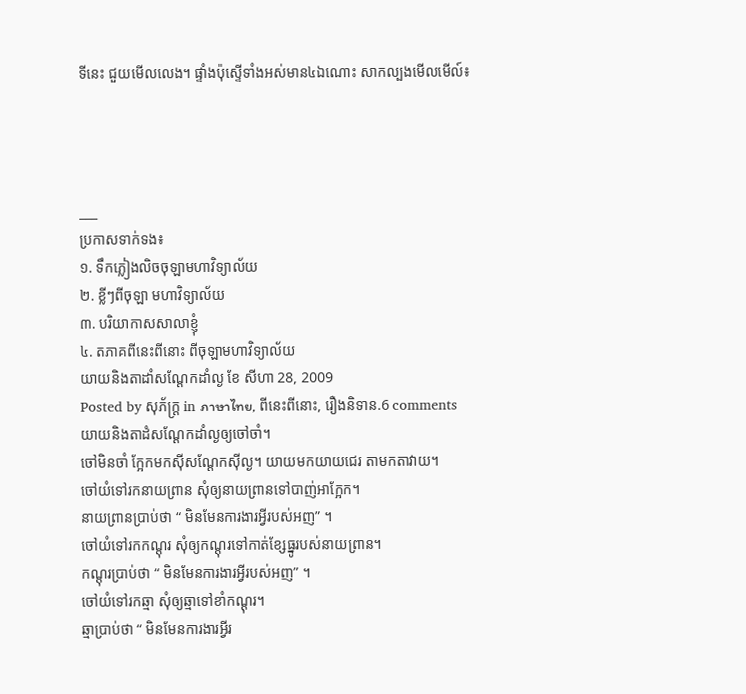ទីនេះ ជួយមើលលេង។ ផ្ទាំងប៉ុស្ទើទាំងអស់មាន៤ឯណោះ សាកល្បងមើលមើល៍៖




___
ប្រកាសទាក់ទង៖
១. ទឹកភ្លៀងលិចចុឡាមហាវិទ្យាល័យ
២. ខ្លីៗពីចុឡា មហាវិទ្យាល័យ
៣. បរិយាកាសសាលាខ្ញុំ
៤. តភាគពីនេះពីនោះ ពីចុឡាមហាវិទ្យាល័យ
យាយនិងតាដាំសណ្ដែកដាំល្ង ខែ សីហា 28, 2009
Posted by សុភ័ក្ត្រ in ภาษาไทย, ពីនេះពីនោះ, រឿងនិទាន.6 comments
យាយនិងតាដំសណ្ដែកដាំល្ងឲ្យចៅចាំ។
ចៅមិនចាំ ក្អែកមកស៊ីសណ្ដែកស៊ីល្ង។ យាយមកយាយជេរ តាមកតាវាយ។
ចៅយំទៅរកនាយព្រាន សុំឲ្យនាយព្រានទៅបាញ់អាក្អែក។
នាយព្រានប្រាប់ថា “ មិនមែនការងារអ្វីរបស់អញ” ។
ចៅយំទៅរកកណ្ដុរ សុំឲ្យកណ្ដុរទៅកាត់ខ្សែធ្នូរបស់នាយព្រាន។
កណ្ដុរប្រាប់ថា “ មិនមែនការងារអ្វីរបស់អញ” ។
ចៅយំទៅរកឆ្មា សុំឲ្យឆ្មាទៅខាំកណ្ដុរ។
ឆ្មាប្រាប់ថា “ មិនមែនការងារអ្វីរ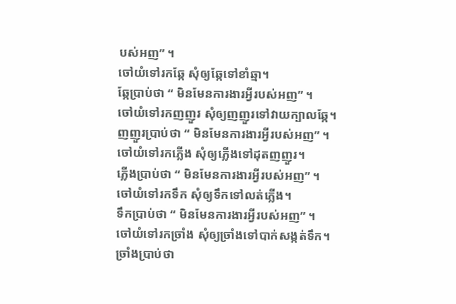បស់អញ” ។
ចៅយំទៅរកឆ្កែ សុំឲ្យឆ្កែទៅខាំឆ្មា។
ឆ្កែប្រាប់ថា “ មិនមែនការងារអ្វីរបស់អញ” ។
ចៅយំទៅរកញញួរ សុំឲ្យញញួរទៅវាយក្បាលឆ្កែ។
ញញួរប្រាប់ថា “ មិនមែនការងារអ្វីរបស់អញ” ។
ចៅយំទៅរកភ្លើង សុំឲ្យភ្លើងទៅដុតញញួរ។
ភ្លើងប្រាប់ថា “ មិនមែនការងារអ្វីរបស់អញ” ។
ចៅយំទៅរកទឹក សុំឲ្យទឹកទៅលត់ភ្លើង។
ទឹកប្រាប់ថា “ មិនមែនការងារអ្វីរបស់អញ” ។
ចៅយំទៅរកច្រាំង សុំឲ្យច្រាំងទៅបាក់សង្កត់ទឹក។
ច្រាំងប្រាប់ថា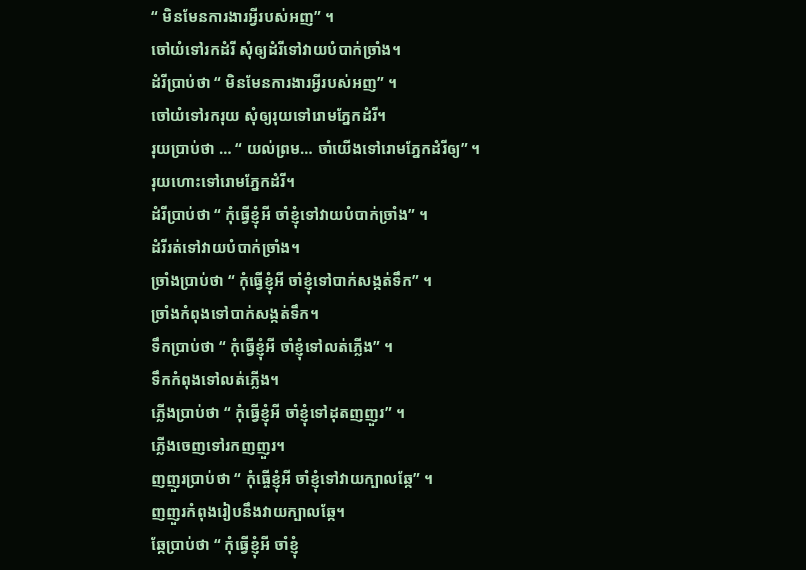“ មិនមែនការងារអ្វីរបស់អញ” ។
ចៅយំទៅរកដំរី សុំឲ្យដំរីទៅវាយបំបាក់ច្រាំង។
ដំរីប្រាប់ថា “ មិនមែនការងារអ្វីរបស់អញ” ។
ចៅយំទៅរករុយ សុំឲ្យរុយទៅរោមភ្នែកដំរី។
រុយប្រាប់ថា … “ យល់ព្រម… ចាំយើងទៅរោមភ្នែកដំរីឲ្យ” ។
រុយហោះទៅរោមភ្នែកដំរី។
ដំរីប្រាប់ថា “ កុំធ្វើខ្ញុំអី ចាំខ្ញុំទៅវាយបំបាក់ច្រាំង” ។
ដំរីរត់ទៅវាយបំបាក់ច្រាំង។
ច្រាំងប្រាប់ថា “ កុំធ្វើខ្ញុំអី ចាំខ្ញុំទៅបាក់សង្កត់ទឹក” ។
ច្រាំងកំពុងទៅបាក់សង្កត់ទឹក។
ទឹកប្រាប់ថា “ កុំធ្វើខ្ញុំអី ចាំខ្ញុំទៅលត់ភ្លើង” ។
ទឹកកំពុងទៅលត់ភ្លើង។
ភ្លើងប្រាប់ថា “ កុំធ្វើខ្ញុំអី ចាំខ្ញុំទៅដុតញញួរ” ។
ភ្លើងចេញទៅរកញញួរ។
ញញួរប្រាប់ថា “ កុំធ្ចើខ្ញុំអី ចាំខ្ញុំទៅវាយក្បាលឆ្កែ” ។
ញញួរកំពុងរៀបនឹងវាយក្បាលឆ្កែ។
ឆ្កែប្រាប់ថា “ កុំធ្វើខ្ញុំអី ចាំខ្ញុំ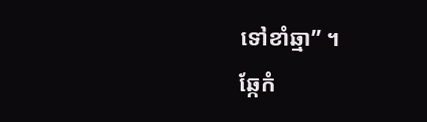ទៅខាំឆ្មា” ។
ឆ្កែកំ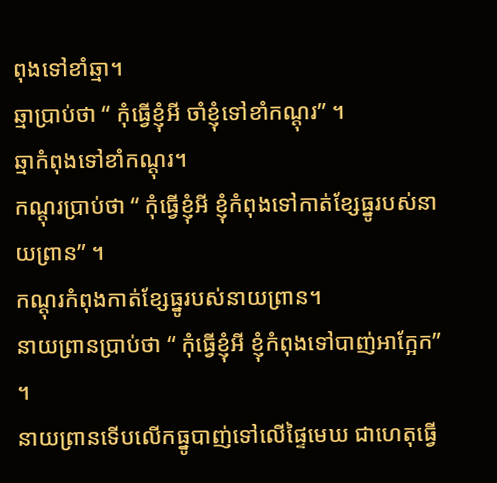ពុងទៅខាំឆ្មា។
ឆ្មាប្រាប់ថា “ កុំធ្វើខ្ញុំអី ចាំខ្ញុំទៅខាំកណ្ដុរ” ។
ឆ្មាកំពុងទៅខាំកណ្ដុរ។
កណ្ដុរប្រាប់ថា “ កុំធ្វើខ្ញុំអី ខ្ញុំកំពុងទៅកាត់ខ្សែធ្នូរបស់នាយព្រាន” ។
កណ្ដុរកំពុងកាត់ខ្សែធ្នូរបស់នាយព្រាន។
នាយព្រានប្រាប់ថា “ កុំធ្វើខ្ញុំអី ខ្ញុំកំពុងទៅបាញ់អាក្អែក” ។
នាយព្រានទើបលើកធ្នូបាញ់ទៅលើផ្ទៃមេឃ ជាហេតុធ្វើ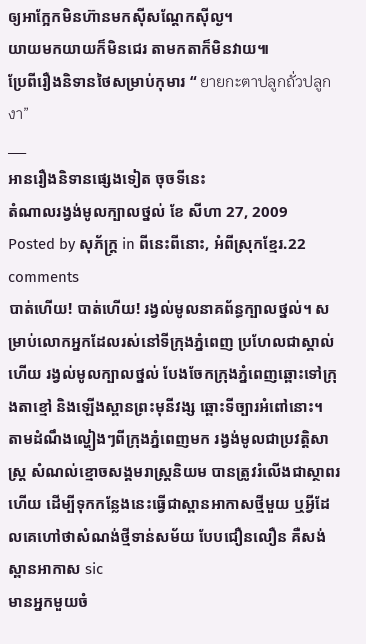ឲ្យអាក្អែកមិនហ៊ានមកស៊ីសណ្ដែកស៊ីល្ង។
យាយមកយាយក៏មិនជេរ តាមកតាក៏មិនវាយ៕
ប្រែពីរឿងនិទានថៃសម្រាប់កុមារ “ ยายกะตาปลูกถั่วปลูกงา”
___
អានរឿងនិទានផ្សេងទៀត ចុចទីនេះ
តំណាលរង្វង់មូលក្បាលថ្នល់ ខែ សីហា 27, 2009
Posted by សុភ័ក្ត្រ in ពីនេះពីនោះ, អំពីស្រុកខ្មែរ.22 comments
បាត់ហើយ! បាត់ហើយ! រង្វល់មូលនាគព័ន្ធក្បាលថ្នល់។ សម្រាប់លោកអ្នកដែលរស់នៅទីក្រុងភ្នំពេញ ប្រហែលជាស្គាល់ហើយ រង្វល់មូលក្បាលថ្នល់ បែងចែកក្រុងភ្នំពេញឆ្ពោះទៅក្រុងតាខ្មៅ និងឡើងស្ពានព្រះមុនីវង្ស ឆ្ពោះទីច្បារអំពៅនោះ។
តាមដំណឹងល្ហៀងៗពីក្រុងភ្នំពេញមក រង្វង់មូលជាប្រវត្តិសាស្ត្រ សំណល់ខ្មោចសង្គមរាស្ត្រនិយម បានត្រូវរំលើងជាស្ថាពរហើយ ដើម្បីទុកកន្លែងនេះធ្វើជាស្ពានអាកាសថ្មីមួយ ឬអ្វីដែលគេហៅថាសំណង់ថ្មីទាន់សម័យ បែបជឿនលឿន គឺសង់ស្ពានអាកាស sic
មានអ្នកមួយចំ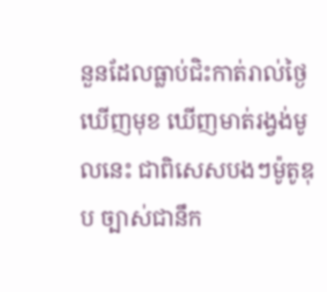នួនដែលធ្លាប់ជិះកាត់រាល់ថ្ងៃឃើញមុខ ឃើញមាត់រង្វង់មូលនេះ ជាពិសេសបងៗម៉ូតូឌុប ច្បាស់ជានឹក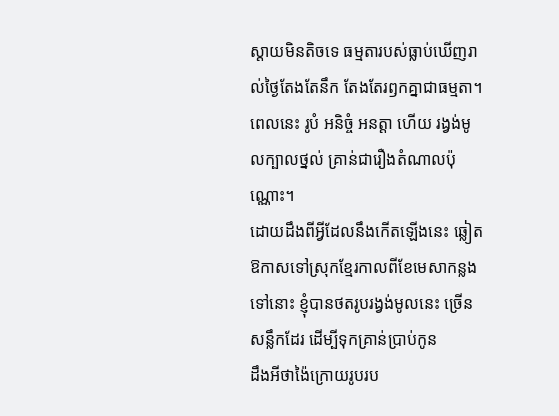ស្ដាយមិនតិចទេ ធម្មតារបស់ធ្លាប់ឃើញរាល់ថ្ងៃតែងតែនឹក តែងតែរឭកគ្នាជាធម្មតា។ ពេលនេះ រូបំ អនិច្ចំ អនត្ដា ហើយ រង្វង់មូលក្បាលថ្នល់ គ្រាន់ជារឿងតំណាលប៉ុណ្ណោះ។
ដោយដឹងពីអ្វីដែលនឹងកើតឡើងនេះ ឆ្លៀតឱកាសទៅស្រុកខ្មែរកាលពីខែមេសាកន្លងទៅនោះ ខ្ញុំបានថតរូបរង្វង់មូលនេះ ច្រើនសន្លឹកដែរ ដើម្បីទុកគ្រាន់ប្រាប់កូន
ដឹងអីថាង៉ៃក្រោយរូបរប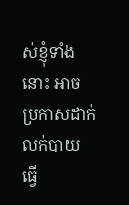ស់ខ្ញុំទាំងនោះ អាចប្រកាសដាក់លក់បាយ ធ្វើ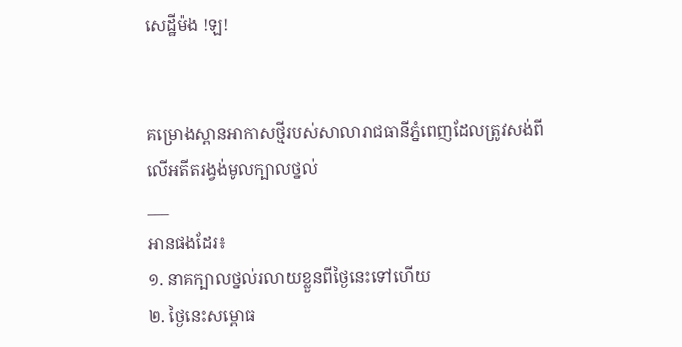សេដ្ឋីម៉ង !ឡ!


គម្រោងស្ពានអាកាសថ្មីរបស់សាលារាជធានីភ្នំពេញដែលត្រូវសង់ពីលើអតីតរង្វង់មូលក្បាលថ្នល់
___
អានផងដែរ៖
១. នាគក្បាលថ្នល់រលាយខ្លួនពីថ្ងៃនេះទៅហើយ
២. ថ្ងៃនេះសម្ពោធ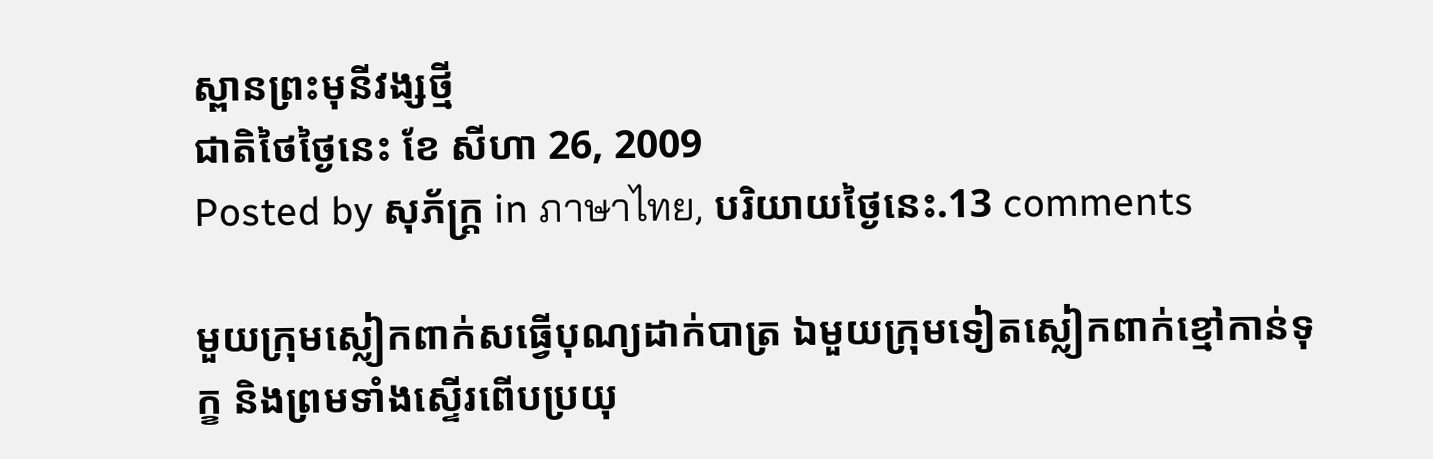ស្ពានព្រះមុនីវង្សថ្មី
ជាតិថៃថ្ងៃនេះ ខែ សីហា 26, 2009
Posted by សុភ័ក្ត្រ in ภาษาไทย, បរិយាយថ្ងៃនេះ.13 comments

មួយក្រុមស្លៀកពាក់សធ្វើបុណ្យដាក់បាត្រ ឯមួយក្រុមទៀតស្លៀកពាក់ខ្មៅកាន់ទុក្ខ និងព្រមទាំងស្ទើរពើបប្រយុ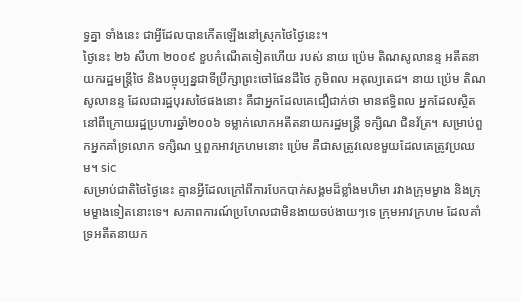ទ្ធគ្នា ទាំងនេះ ជាអ្វីដែលបានកើតឡើងនៅស្រុកថៃថ្ងៃនេះ។
ថ្ងៃនេះ ២៦ សីហា ២០០៩ ខួបកំណើតទៀតហើយ របស់ នាយ ប៉្រេម តិណសូលានន្ទ អតីតនាយករដ្ឋមន្ត្រីថៃ និងបច្ចុប្បន្នជាទីប្រឹក្សាព្រះចៅផែនដីថៃ ភូមិពល អតុល្យតេជ។ នាយ ប៉្រេម តិណសូលានន្ទ ដែលជារដ្ឋបុរសថៃផងនោះ គឺជាអ្នកដែលគេជឿជាក់ថា មានឥទ្ធិពល អ្នកដែលស្ថិតនៅពីក្រោយរដ្ឋប្រហារឆ្នាំ២០០៦ ទម្លាក់លោកអតីតនាយករដ្ឋមន្ត្រី ទក្សិណ ជិនវ័ត្រ។ សម្រាប់ពួកអ្នកគាំទ្រលោក ទក្សិណ ឬពួកអាវក្រហមនោះ ប៉្រេម គឺជាសត្រូវលេខមួយដែលគេត្រូវប្រឈម។ sic
សម្រាប់ជាតិថៃថ្ងៃនេះ គ្មានអ្វីដែលក្រៅពីការបែកបាក់សង្គមដ៏ខ្លាំងមហិមា រវាងក្រុមម្ខាង និងក្រុមម្ខាងទៀតនោះទេ។ សភាពការណ៍ប្រហែលជាមិនងាយចប់ងាយៗទេ ក្រុមអាវក្រហម ដែលគាំទ្រអតីតនាយក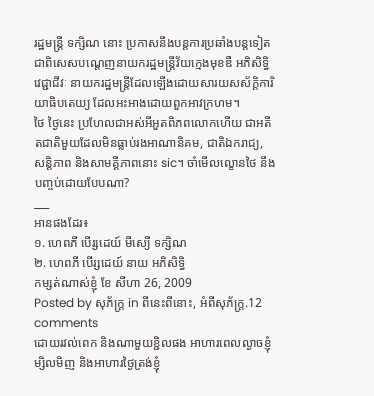រដ្ឋមន្ត្រី ទក្សិណ នោះ ប្រកាសនឹងបន្តការប្រឆាំងបន្តទៀត ជាពិសេសបណ្ដេញនាយករដ្ឋមន្ត្រីវ័យក្មេងមុខឌឺ អភិសិទ្ធិ វេជ្ជាជីវៈ នាយករដ្ឋមន្ត្រីដែលឡើងដោយសារយសស័ក្ដិការិយាធិបតេយ្យ ដែលអះអាងដោយពួកអាវក្រហម។
ថៃ ថ្ងៃនេះ ប្រហែលជាអស់អីអួតពិភពលោកហើយ ជាអតីតជាតិមួយដែលមិនធ្លាប់រងអាណានិគម, ជាតិឯករាជ្យ, សន្តិភាព និងសាមគ្គីភាពនោះ sic។ ចាំមើលល្ខោនថៃ នឹងបញ្ចប់ដោយបែបណា?
___
អានផងដែរ៖
១. ហេពភី បើរ្សដេយ៍ មីស្យើ ទក្សិណ
២. ហេពភី បើរ្សដេយ៍ នាយ អភិសិទ្ធិ
កម្សត់ណាស់ខ្ញុំ ខែ សីហា 26, 2009
Posted by សុភ័ក្ត្រ in ពីនេះពីនោះ, អំពីសុភ័ក្ត្រ.12 comments
ដោយរវល់ពេក និងណាមួយខ្ជិលផង អាហារពេលល្ងាចខ្ញុំម្សិលមិញ និងអាហារថ្ងៃត្រង់ខ្ញុំ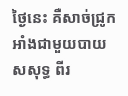ថ្ងៃនេះ គឺសាច់ជ្រូកអាំងជាមួយបាយសសុទ្ធ ពីរ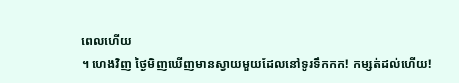ពេលហើយ
។ ហេងវិញ ថ្ងៃមិញឃើញមានស្វាយមួយដែលនៅទូរទឹកកក! កម្សត់ដល់ហើយ!